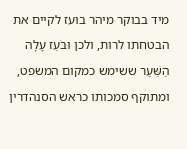מיד בבוקר מיהר בועז לקיים את הבטחתו לרות, ולכן וּבֹעַז עָלָה הַשַּׁעַר ששימש כמקום המשפט, ומתוקף סמכותו כראש הסנהדרין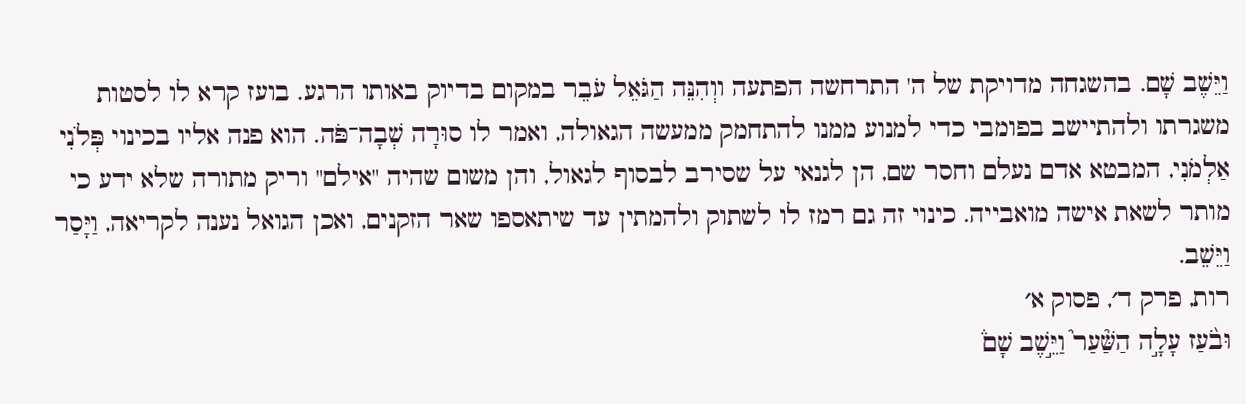וַיֵּשֶׁב שָׁם. בהשגחה מדויקת של ה' התרחשה הפתעה ווְהִנֵּה הַגֹּאֵל עֹבֵר במקום בדיוק באותו הרגע. בועז קרא לו לסטות משגרתו ולהתיישב בפומבי כדי למנוע ממנו להתחמק ממעשה הגאולה, ואמר לו סוּרָה שְׁבָה־פֹּה. הוא פנה אליו בכינוי פְּלֹנִי אַלְמֹנִי, המבטא אדם נעלם וחסר שם, הן לגנאי על שסירב לבסוף לגאול, והן משום שהיה "אילם" וריק מתורה שלא ידע כי מותר לשאת אישה מואבייה. כינוי זה גם רמז לו לשתוק ולהמתין עד שיתאספו שאר הזקנים, ואכן הגואל נענה לקריאה, וַיָּסַר וַיֵּשֵׁב.
רות, פרק ד׳, פסוק א׳
וּבֹ֨עַז עָלָ֣ה הַשַּׁ֘עַר֮ וַיֵּ֣שֶׁב שָׁם֒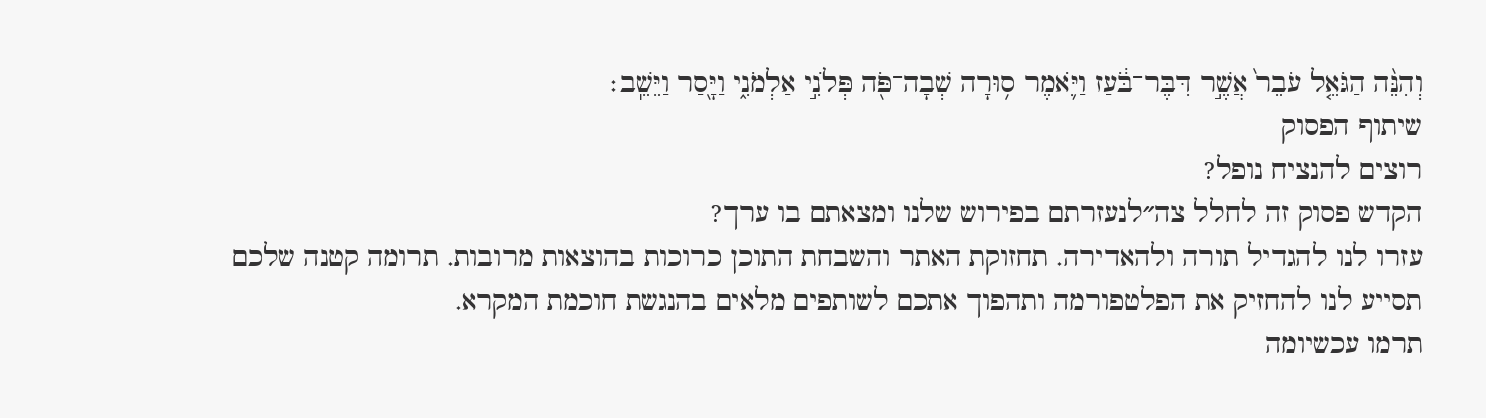וְהִנֵּ֨ה הַגֹּאֵ֤ל עֹבֵר֙ אֲשֶׁ֣ר דִּבֶּר־בֹּ֔עַז וַיֹּ֛אמֶר ס֥וּרָה שְׁבָה־פֹּ֖ה פְּלֹנִ֣י אַלְמֹנִ֑י וַיָּ֖סַר וַיֵּשֵֽׁב׃
שיתוף הפסוק
רוצים להנציח נופל?
הקדש פסוק זה לחלל צה״לנעזרתם בפירוש שלנו ומצאתם בו ערך?
עזרו לנו להגדיל תורה ולהאדירה. תחזוקת האתר והשבחת התוכן כרוכות בהוצאות מרובות. תרומה קטנה שלכם תסייע לנו להחזיק את הפלטפורמה ותהפוך אתכם לשותפים מלאים בהנגשת חוכמת המקרא.
תרמו עכשיומה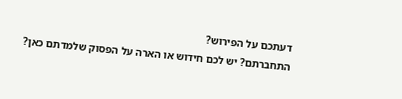דעתכם על הפירוש?
התחברתם? יש לכם חידוש או הארה על הפסוק שלמדתם כאן?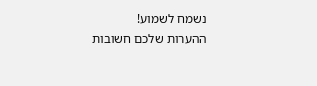נשמח לשמוע!
ההערות שלכם חשובות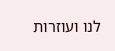לנו ועוזרות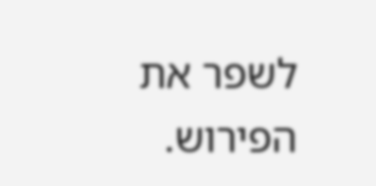לשפר את הפירוש.